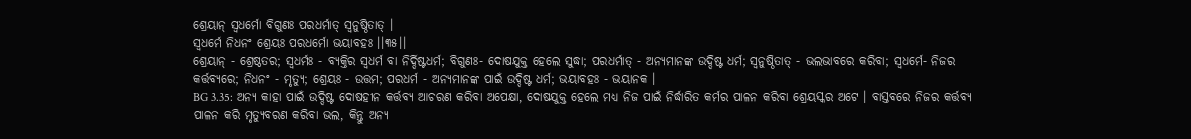ଶ୍ରେୟାନ୍ ସ୍ୱଧର୍ମୋ ବିଗୁଣଃ ପରଧର୍ମାତ୍ ସ୍ୱନୁଷ୍ଠିତାତ୍ ।
ସ୍ୱଧର୍ମେ ନିଧନଂ ଶ୍ରେୟଃ ପରଧର୍ମୋ ଭୟାବହଃ ।।୩୫।।
ଶ୍ରେୟାନ୍ - ଶ୍ରେଷ୍ଠତର; ସ୍ୱଧର୍ମଃ - ବ୍ୟକ୍ତିର ସ୍ୱଧର୍ମ ବା ନିର୍ଦ୍ଦିଷ୍ଟଧର୍ମ; ବିଗୁଣଃ- ଦୋଷଯୁକ୍ତ ହେଲେ ସୁଦ୍ଧା; ପରଧର୍ମାତ୍ - ଅନ୍ୟମାନଙ୍କ ଉଦ୍ଦିଷ୍ଟ ଧର୍ମ; ସ୍ୱନୁଷ୍ଠିତାତ୍ - ଭଲଭାବରେ କରିବା; ସ୍ୱଧର୍ମେ- ନିଜର କର୍ତ୍ତବ୍ୟରେ; ନିଧନଂ - ମୃତ୍ୟୁ; ଶ୍ରେୟଃ - ଉତ୍ତମ; ପରଧର୍ମ - ଅନ୍ୟମାନଙ୍କ ପାଇଁ ଉଦ୍ଦିଷ୍ଟ ଧର୍ମ; ଭୟାବହଃ - ଭୟାନକ ।
BG 3.35: ଅନ୍ୟ କାହା ପାଇଁ ଉଦ୍ଦିଷ୍ଟ ଦୋଷହୀନ କର୍ତ୍ତବ୍ୟ ଆଚରଣ କରିବା ଅପେକ୍ଷା, ଦୋଷଯୁକ୍ତ ହେଲେ ମଧ୍ୟ ନିଜ ପାଇଁ ନିର୍ଦ୍ଧାରିତ କର୍ମର ପାଳନ କରିବା ଶ୍ରେୟସ୍କର ଅଟେ । ବାସ୍ତବରେ ନିଜର କର୍ତ୍ତବ୍ୟ ପାଳନ କରି ମୃତ୍ୟୁବରଣ କରିବା ଭଲ, କିନ୍ତୁ ଅନ୍ୟ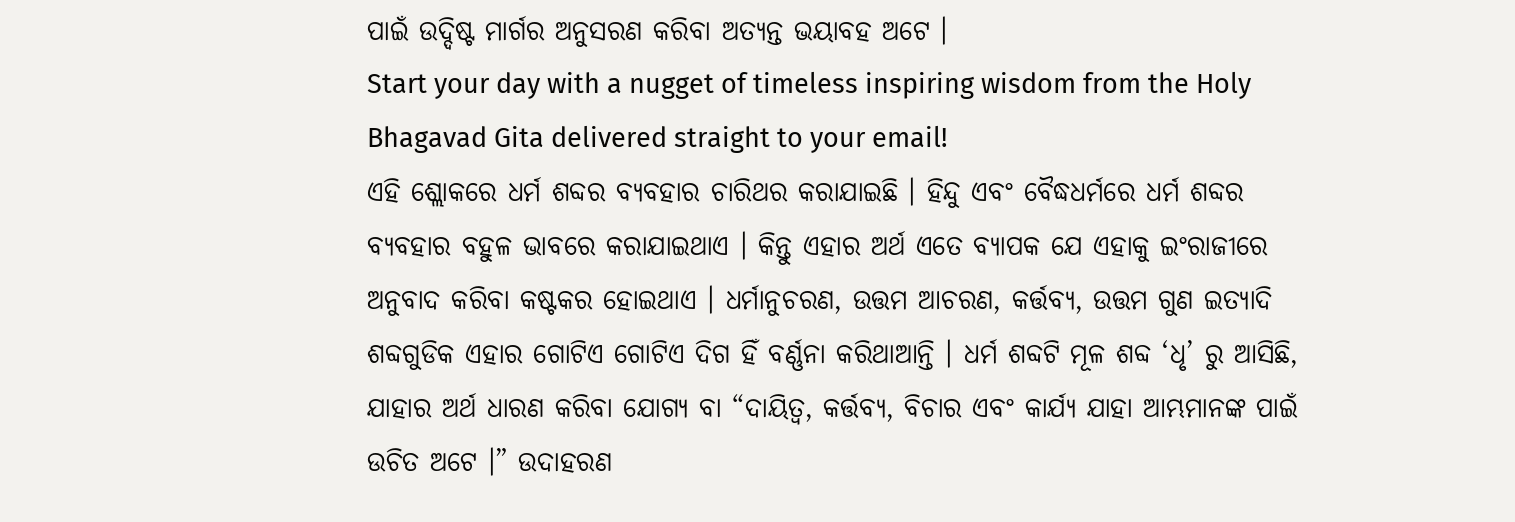ପାଇଁ ଉଦ୍ଦିଷ୍ଟ ମାର୍ଗର ଅନୁସରଣ କରିବା ଅତ୍ୟନ୍ତ ଭୟାବହ ଅଟେ ।
Start your day with a nugget of timeless inspiring wisdom from the Holy Bhagavad Gita delivered straight to your email!
ଏହି ଶ୍ଲୋକରେ ଧର୍ମ ଶବ୍ଦର ବ୍ୟବହାର ଚାରିଥର କରାଯାଇଛି । ହିନ୍ଦୁ ଏବଂ ବୈଦ୍ଧଧର୍ମରେ ଧର୍ମ ଶବ୍ଦର ବ୍ୟବହାର ବହୁଳ ଭାବରେ କରାଯାଇଥାଏ । କିନ୍ତୁ ଏହାର ଅର୍ଥ ଏତେ ବ୍ୟାପକ ଯେ ଏହାକୁ ଇଂରାଜୀରେ ଅନୁବାଦ କରିବା କଷ୍ଟକର ହୋଇଥାଏ । ଧର୍ମାନୁଚରଣ, ଉତ୍ତମ ଆଚରଣ, କର୍ତ୍ତବ୍ୟ, ଉତ୍ତମ ଗୁଣ ଇତ୍ୟାଦି ଶବ୍ଦଗୁଡିକ ଏହାର ଗୋଟିଏ ଗୋଟିଏ ଦିଗ ହିଁ ବର୍ଣ୍ଣନା କରିଥାଆନ୍ତି । ଧର୍ମ ଶବ୍ଦଟି ମୂଳ ଶବ୍ଦ ‘ଧୃ’ ରୁ ଆସିଛି, ଯାହାର ଅର୍ଥ ଧାରଣ କରିବା ଯୋଗ୍ୟ ବା “ଦାୟିତ୍ୱ, କର୍ତ୍ତବ୍ୟ, ବିଚାର ଏବଂ କାର୍ଯ୍ୟ ଯାହା ଆମ୍ଭମାନଙ୍କ ପାଇଁ ଉଚିତ ଅଟେ ।” ଉଦାହରଣ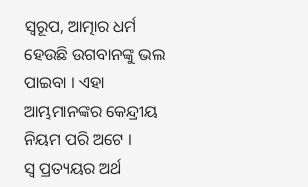ସ୍ୱରୂପ, ଆତ୍ମାର ଧର୍ମ ହେଉଛି ଉଗବାନଙ୍କୁ ଭଲ ପାଇବା । ଏହା ଆମ୍ଭମାନଙ୍କର କେନ୍ଦ୍ରୀୟ ନିୟମ ପରି ଅଟେ ।
ସ୍ୱ ପ୍ରତ୍ୟୟର ଅର୍ଥ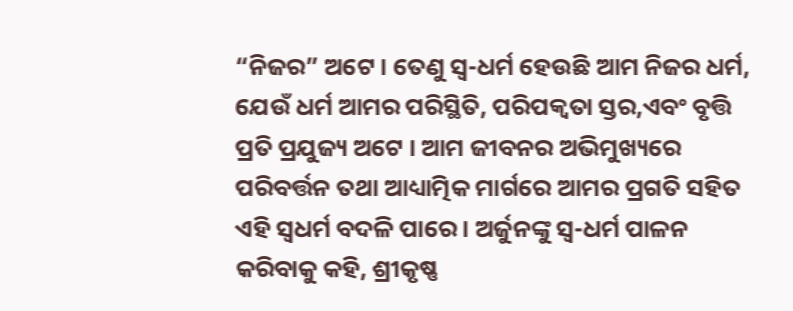“ନିଜର” ଅଟେ । ତେଣୁ ସ୍ୱ-ଧର୍ମ ହେଉଛି ଆମ ନିଜର ଧର୍ମ, ଯେଉଁ ଧର୍ମ ଆମର ପରିସ୍ଥିତି, ପରିପକ୍ୱତା ସ୍ତର,ଏବଂ ବୃତ୍ତି ପ୍ରତି ପ୍ରଯୁଜ୍ୟ ଅଟେ । ଆମ ଜୀବନର ଅଭିମୁଖ୍ୟରେ ପରିବର୍ତ୍ତନ ତଥା ଆଧ୍ୟାତ୍ମିକ ମାର୍ଗରେ ଆମର ପ୍ରଗତି ସହିତ ଏହି ସ୍ୱଧର୍ମ ବଦଳି ପାରେ । ଅର୍ଜୁନଙ୍କୁ ସ୍ୱ-ଧର୍ମ ପାଳନ କରିବାକୁ କହି, ଶ୍ରୀକୃଷ୍ଣ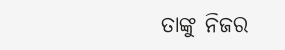ତାଙ୍କୁ ନିଜର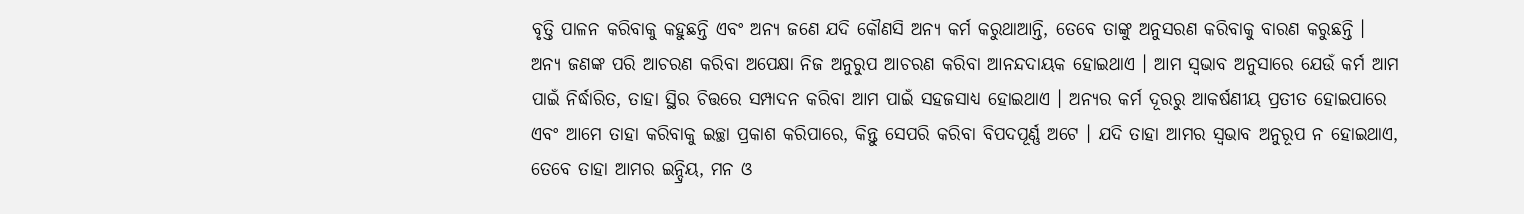ବୃତ୍ତି ପାଳନ କରିବାକୁ କହୁଛନ୍ତି ଏବଂ ଅନ୍ୟ ଜଣେ ଯଦି କୌଣସି ଅନ୍ୟ କର୍ମ କରୁଥାଆନ୍ତି, ତେବେ ତାଙ୍କୁ ଅନୁସରଣ କରିବାକୁ ବାରଣ କରୁଛନ୍ତି ।
ଅନ୍ୟ ଜଣଙ୍କ ପରି ଆଚରଣ କରିବା ଅପେକ୍ଷା ନିଜ ଅନୁରୁପ ଆଚରଣ କରିବା ଆନନ୍ଦଦାୟକ ହୋଇଥାଏ । ଆମ ସ୍ୱଭାବ ଅନୁସାରେ ଯେଉଁ କର୍ମ ଆମ ପାଇଁ ନିର୍ଦ୍ଧାରିତ, ତାହା ସ୍ଥିର ଚିତ୍ତରେ ସମ୍ପାଦନ କରିବା ଆମ ପାଇଁ ସହଜସାଧ୍ୟ ହୋଇଥାଏ । ଅନ୍ୟର କର୍ମ ଦୂରରୁ ଆକର୍ଷଣୀୟ ପ୍ରତୀତ ହୋଇପାରେ ଏବଂ ଆମେ ତାହା କରିବାକୁ ଇଚ୍ଛା ପ୍ରକାଶ କରିପାରେ, କିନ୍ତୁ ସେପରି କରିବା ବିପଦପୂର୍ଣ୍ଣ ଅଟେ । ଯଦି ତାହା ଆମର ସ୍ୱଭାବ ଅନୁରୂପ ନ ହୋଇଥାଏ, ତେବେ ତାହା ଆମର ଇନ୍ଦ୍ରିୟ, ମନ ଓ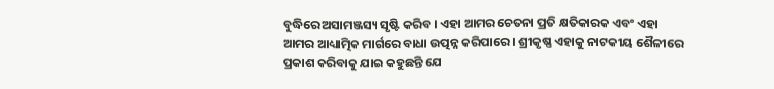ବୁଦ୍ଧିରେ ଅସାମଞ୍ଜସ୍ୟ ସୃଷ୍ଟି କରିବ । ଏହା ଆମର ଚେତନା ପ୍ରତି କ୍ଷତିକାରକ ଏବଂ ଏହା ଆମର ଆଧ୍ୟାତ୍ମିକ ମାର୍ଗରେ ବାଧା ଉତ୍ପନ୍ନ କରିପାରେ । ଶ୍ରୀକୃଷ୍ଣ ଏହାକୁ ନାଟକୀୟ ଶୈଳୀରେ ପ୍ରକାଶ କରିବାକୁ ଯାଇ କହୁଛନ୍ତି ଯେ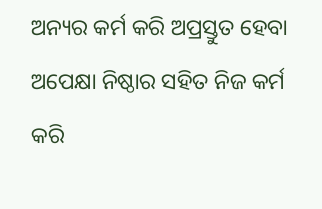ଅନ୍ୟର କର୍ମ କରି ଅପ୍ରସ୍ତୁତ ହେବା ଅପେକ୍ଷା ନିଷ୍ଠାର ସହିତ ନିଜ କର୍ମ କରି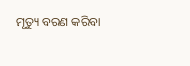ମୃତ୍ୟୁ ବରଣ କରିବା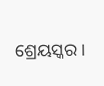ଶ୍ରେୟସ୍କର ।